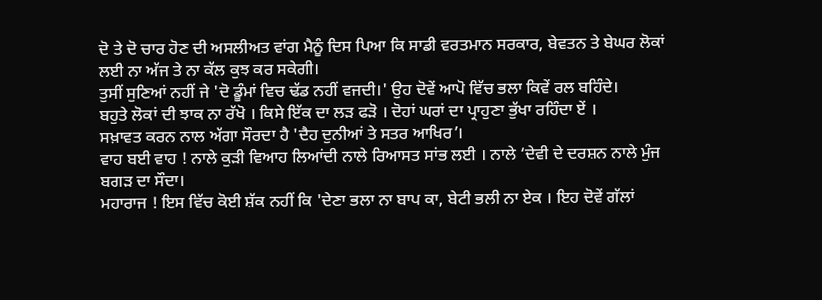ਦੋ ਤੇ ਦੋ ਚਾਰ ਹੋਣ ਦੀ ਅਸਲੀਅਤ ਵਾਂਗ ਮੈਨੂੰ ਦਿਸ ਪਿਆ ਕਿ ਸਾਡੀ ਵਰਤਮਾਨ ਸਰਕਾਰ, ਬੇਵਤਨ ਤੇ ਬੇਘਰ ਲੋਕਾਂ ਲਈ ਨਾ ਅੱਜ ਤੇ ਨਾ ਕੱਲ ਕੁਝ ਕਰ ਸਕੇਗੀ।
ਤੁਸੀਂ ਸੁਣਿਆਂ ਨਹੀਂ ਜੇ 'ਦੋ ਡੂੰਮਾਂ ਵਿਚ ਢੱਡ ਨਹੀਂ ਵਜਦੀ।' ਉਹ ਦੋਵੇਂ ਆਪੋ ਵਿੱਚ ਭਲਾ ਕਿਵੇਂ ਰਲ ਬਹਿੰਦੇ।
ਬਹੁਤੇ ਲੋਕਾਂ ਦੀ ਝਾਕ ਨਾ ਰੱਖੋ । ਕਿਸੇ ਇੱਕ ਦਾ ਲੜ ਫੜੋ । ਦੋਹਾਂ ਘਰਾਂ ਦਾ ਪ੍ਰਾਹੁਣਾ ਭੁੱਖਾ ਰਹਿੰਦਾ ਏਂ ।
ਸਖ਼ਾਵਤ ਕਰਨ ਨਾਲ ਅੱਗਾ ਸੌਰਦਾ ਹੈ 'ਦੈਹ ਦੁਨੀਆਂ ਤੇ ਸਤਰ ਆਖਿਰ’।
ਵਾਹ ਬਈ ਵਾਹ ! ਨਾਲੇ ਕੁੜੀ ਵਿਆਹ ਲਿਆਂਦੀ ਨਾਲੇ ਰਿਆਸਤ ਸਾਂਭ ਲਈ । ਨਾਲੇ ‘ਦੇਵੀ ਦੇ ਦਰਸ਼ਨ ਨਾਲੇ ਮੁੰਜ ਬਗੜ ਦਾ ਸੌਦਾ।
ਮਹਾਰਾਜ ! ਇਸ ਵਿੱਚ ਕੋਈ ਸ਼ੱਕ ਨਹੀਂ ਕਿ 'ਦੇਣਾ ਭਲਾ ਨਾ ਬਾਪ ਕਾ, ਬੇਟੀ ਭਲੀ ਨਾ ਏਕ । ਇਹ ਦੋਵੇਂ ਗੱਲਾਂ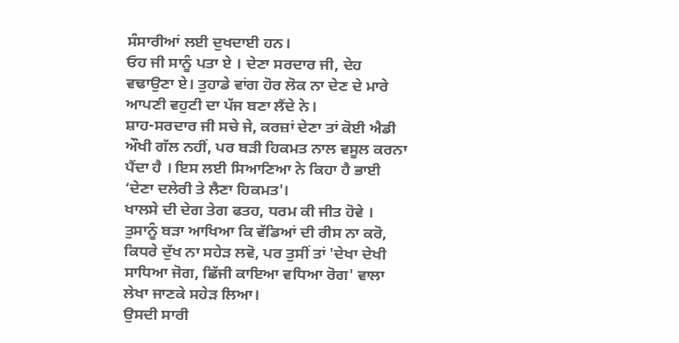ਸੰਸਾਰੀਆਂ ਲਈ ਦੁਖਦਾਈ ਹਨ।
ਓਹ ਜੀ ਸਾਨੂੰ ਪਤਾ ਏ । ਦੇਣਾ ਸਰਦਾਰ ਜੀ, ਦੇਹ ਵਢਾਉਣਾ ਏ। ਤੁਹਾਡੇ ਵਾਂਗ ਹੋਰ ਲੋਕ ਨਾ ਦੇਣ ਦੇ ਮਾਰੇ ਆਪਣੀ ਵਹੁਟੀ ਦਾ ਪੱਜ ਬਣਾ ਲੈਂਦੇ ਨੇ।
ਸ਼ਾਹ-ਸਰਦਾਰ ਜੀ ਸਚੇ ਜੇ, ਕਰਜ਼ਾਂ ਦੇਣਾ ਤਾਂ ਕੋਈ ਐਡੀ ਔਖੀ ਗੱਲ ਨਹੀਂ, ਪਰ ਬੜੀ ਹਿਕਮਤ ਨਾਲ ਵਸੂਲ ਕਰਨਾ ਪੈਂਦਾ ਹੈ । ਇਸ ਲਈ ਸਿਆਣਿਆ ਨੇ ਕਿਹਾ ਹੈ ਭਾਈ ‘ਦੇਣਾ ਦਲੇਰੀ ਤੇ ਲੈਣਾ ਹਿਕਮਤ'।
ਖਾਲਸੇ ਦੀ ਦੇਗ ਤੇਗ ਫਤਹ, ਧਰਮ ਕੀ ਜੀਤ ਹੋਵੇ ।
ਤੁਸਾਨੂੰ ਬੜਾ ਆਖਿਆ ਕਿ ਵੱਡਿਆਂ ਦੀ ਰੀਸ ਨਾ ਕਰੋ, ਕਿਧਰੇ ਦੁੱਖ ਨਾ ਸਹੇੜ ਲਵੋ, ਪਰ ਤੁਸੀਂ ਤਾਂ 'ਦੇਖਾ ਦੇਖੀ ਸਾਧਿਆ ਜੋਗ, ਛਿੱਜੀ ਕਾਇਆ ਵਧਿਆ ਰੋਗ' ਵਾਲਾ ਲੇਖਾ ਜਾਣਕੇ ਸਹੇੜ ਲਿਆ।
ਉਸਦੀ ਸਾਰੀ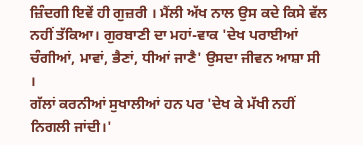ਜ਼ਿੰਦਗੀ ਇਵੇਂ ਹੀ ਗੁਜ਼ਰੀ । ਮੈਂਲੀ ਅੱਖ ਨਾਲ ਉਸ ਕਦੇ ਕਿਸੇ ਵੱਲ ਨਹੀਂ ਤੱਕਿਆ। ਗੁਰਬਾਣੀ ਦਾ ਮਹਾਂ-ਵਾਕ 'ਦੇਖ ਪਰਾਈਆਂ ਚੰਗੀਆਂ, ਮਾਵਾਂ, ਭੈਣਾਂ, ਧੀਆਂ ਜਾਣੈ' ਉਸਦਾ ਜੀਵਨ ਆਸ਼ਾ ਸੀ ।
ਗੱਲਾਂ ਕਰਨੀਆਂ ਸੁਖਾਲੀਆਂ ਹਨ ਪਰ 'ਦੇਖ ਕੇ ਮੱਖੀ ਨਹੀਂ ਨਿਗਲੀ ਜਾਂਦੀ।'